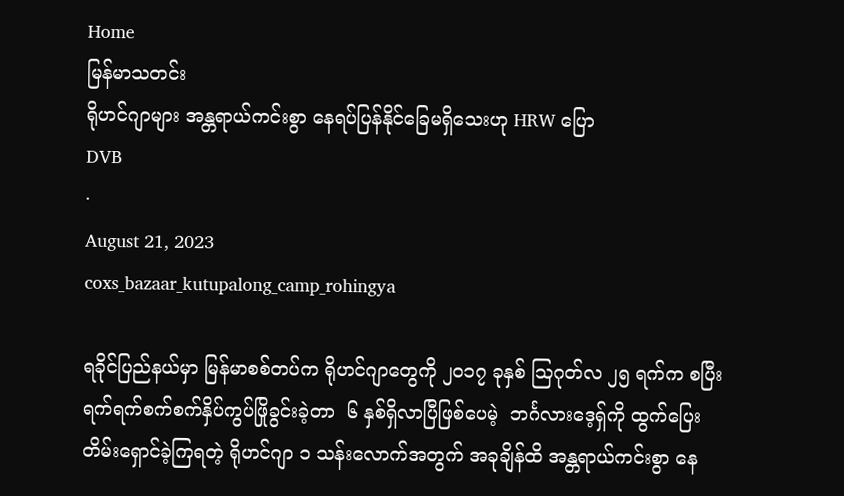Home
မြန်မာသတင်း
ရိုဟင်ဂျာများ အန္တရာယ်ကင်းစွာ နေရပ်ပြန်နိုင်ခြေမရှိသေးဟု HRW ပြော
DVB
·
August 21, 2023
coxs_bazaar_kutupalong_camp_rohingya

ရခိုင်ပြည်နယ်မှာ မြန်မာစစ်တပ်က ရိုဟင်ဂျာတွေကို ၂၀၁၇ ခုနှစ် ဩဂုတ်လ ၂၅ ရက်က စပြီး ရက်ရက်စက်စက်နှိပ်ကွပ်ဖြိုခွင်းခဲ့တာ  ၆ နှစ်ရှိလာပြီဖြစ်ပေမဲ့  ဘင်္ဂလားဒေ့ရှ်ကို ထွက်ပြေး တိမ်းရှောင်ခဲ့ကြရတဲ့ ရိုဟင်ဂျာ ၁ သန်းလောက်အတွက် အခုချိန်ထိ အန္တရာယ်ကင်းစွာ နေ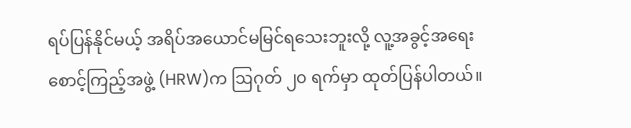ရပ်ပြန်နိုင်မယ့် အရိပ်အယောင်မမြင်ရသေးဘူးလို့ လူ့အခွင့်အရေးစောင့်ကြည့်အဖွဲ့ (HRW)က ဩဂုတ် ၂၀ ရက်မှာ ထုတ်ပြန်ပါတယ်။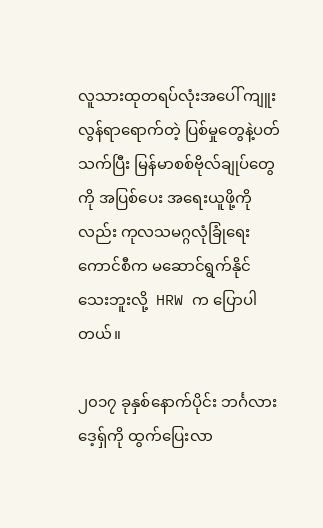လူသားထုတရပ်လုံးအပေါ် ကျူးလွန်ရာရောက်တဲ့ ပြစ်မှုတွေနဲ့ပတ်သက်ပြီး မြန်မာစစ်ဗိုလ်ချုပ်တွေကို အပြစ်ပေး အရေးယူဖို့ကိုလည်း ကုလသမဂ္ဂလုံခြုံရေးကောင်စီက မဆောင်ရွက်နိုင်သေးဘူးလို့  HRW က ပြောပါတယ်။

၂၀၁၇ ခုနှစ်နောက်ပိုင်း ဘင်္ဂလားဒေ့ရှ်ကို ထွက်ပြေးလာ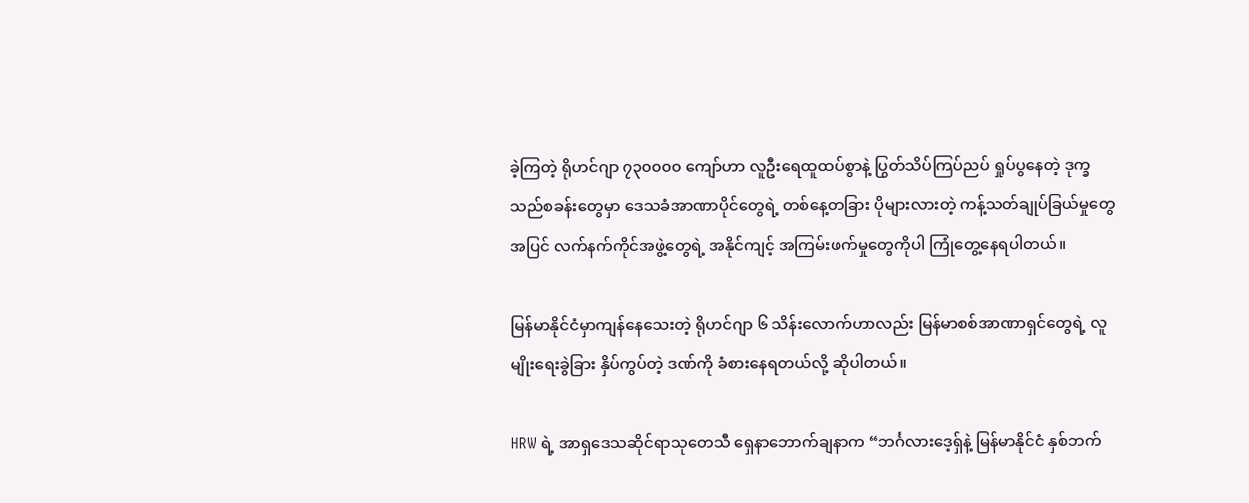ခဲ့ကြတဲ့ ရိုဟင်ဂျာ ၇၃၀၀၀၀ ကျော်ဟာ လူဦးရေထူထပ်စွာနဲ့ ပြွတ်သိပ်ကြပ်ညပ် ရှုပ်ပွနေတဲ့ ဒုက္ခသည်စခန်းတွေမှာ ဒေသခံအာဏာပိုင်တွေရဲ့ တစ်နေ့တခြား ပိုများလားတဲ့ ကန့်သတ်ချုပ်ခြယ်မှုတွေအပြင် လက်နက်ကိုင်အဖွဲ့တွေရဲ့ အနိုင်ကျင့် အကြမ်းဖက်မှုတွေကိုပါ ကြုံတွေ့နေရပါတယ်။

မြန်မာနိုင်ငံမှာကျန်နေသေးတဲ့ ရိုဟင်ဂျာ ၆ သိန်းလောက်ဟာလည်း မြန်မာစစ်အာဏာရှင်တွေရဲ့ လူမျိုးရေးခွဲခြား နှိပ်ကွပ်တဲ့ ဒဏ်ကို ခံစားနေရတယ်လို့ ဆိုပါတယ်။

HRW ရဲ့ အာရှဒေသဆိုင်ရာသုတေသီ ရှေနာဘောက်ချနာက “ဘင်္ဂလားဒေ့ရှ်နဲ့ မြန်မာနိုင်ငံ နှစ်ဘက်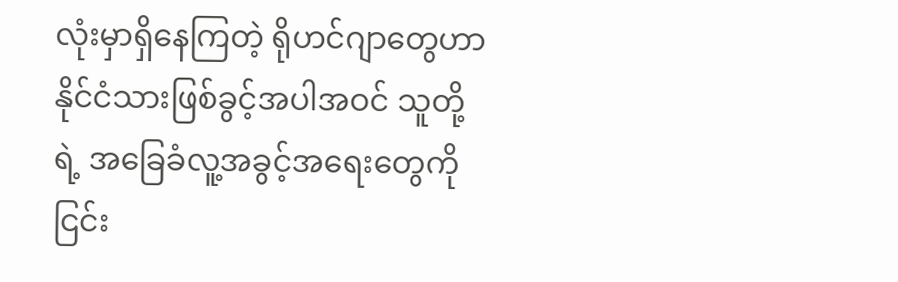လုံးမှာရှိနေကြတဲ့ ရိုဟင်ဂျာတွေဟာ နိုင်ငံသားဖြစ်ခွင့်အပါအဝင် သူတို့ရဲ့ အခြေခံလူ့အခွင့်အရေးတွေကို ငြင်း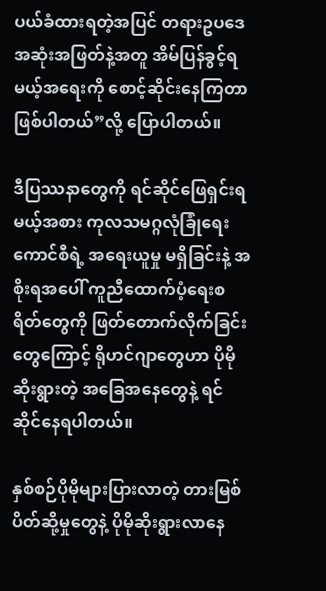ပယ်ခံထားရတဲ့အပြင် တရားဥပဒေအဆုံးအဖြတ်နဲ့အတူ အိမ်ပြန်ခွင့်ရမယ့်အရေးကို စောင့်ဆိုင်းနေကြတာဖြစ်ပါတယ်”လို့ ပြောပါတယ်။

ဒီပြဿနာတွေကို ရင်ဆိုင်ဖြေရှင်းရမယ့်အစား ကုလသမဂ္ဂလုံခြုံရေးကောင်စီရဲ့ အရေးယူမှု မရှိခြင်းနဲ့ အစိုးရအပေါ် ကူညီထောက်ပံ့ရေးစရိတ်တွေကို ဖြတ်တောက်လိုက်ခြင်းတွေကြောင့် ရိုဟင်ဂျာတွေဟာ ပိုမိုဆိုးရွားတဲ့ အခြေအနေတွေနဲ့ ရင်ဆိုင်နေရပါတယ်။

နှစ်စဉ်ပိုမိုများပြားလာတဲ့ တားမြစ်ပိတ်ဆို့မှုတွေနဲ့ ပိုမိုဆိုးရွားလာနေ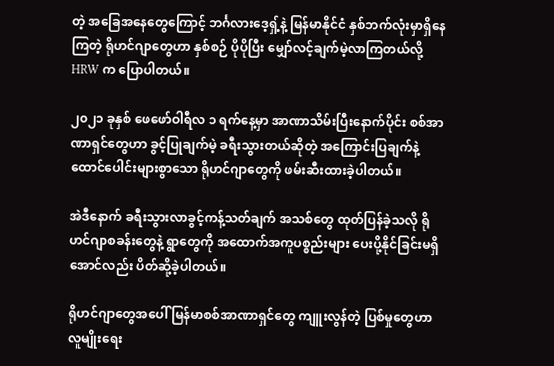တဲ့ အခြေအနေတွေကြောင့် ဘင်္ဂလားဒေ့ရှ့်နဲ့ မြန်မာနိုင်ငံ နှစ်ဘက်လုံးမှာရှိနေကြတဲ့ ရိုဟင်ဂျာတွေဟာ နှစ်စဉ် ပိုပိုပြီး မျှော်လင့်ချက်မဲ့လာကြတယ်လို့ HRW က ပြောပါတယ်။

၂၀၂၁ ခုနှစ် ဖေဖော်ဝါရီလ ၁ ရက်နေ့မှာ အာဏာသိမ်းပြီးနောက်ပိုင်း စစ်အာဏာရှင်တွေဟာ ခွင့်ပြုချက်မဲ့ ခရီးသွားတယ်ဆိုတဲ့ အကြောင်းပြချက်နဲ့ ထောင်ပေါင်းများစွာသော ရိုဟင်ဂျာတွေကို ဖမ်းဆီးထားခဲ့ပါတယ်။

အဲဒီနောက် ခရီးသွားလာခွင့်ကန့်သတ်ချက် အသစ်တွေ ထုတ်ပြန်ခဲ့သလို ရိုဟင်ဂျာစခန်းတွေနဲ့ ရွာတွေကို အထောက်အကူပစ္စည်းများ ပေးပို့နိုင်ခြင်းမရှိအောင်လည်း ပိတ်ဆို့ခဲ့ပါတယ်။

ရိုဟင်ဂျာတွေအပေါ် မြန်မာစစ်အာဏာရှင်တွေ ကျူးလွန်တဲ့ ပြစ်မှုတွေဟာ လူမျိုးရေး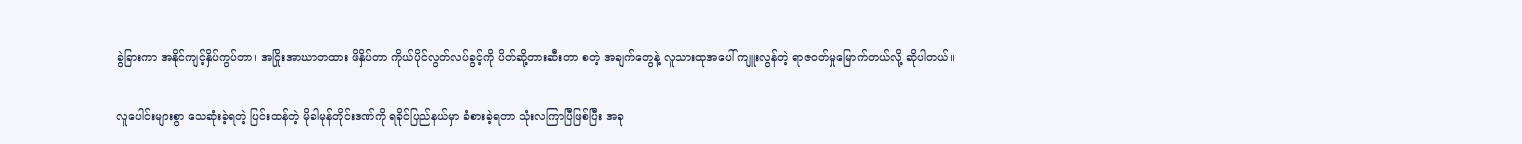ခွဲခြားကာ အနိုင်ကျင့်နှိပ်ကွပ်တာ၊ အငြိုးအာဃာတထား ဖိနှိပ်တာ ကိုယ်ပိုင်လွတ်လပ်ခွင့်ကို ပိတ်ဆို့တားဆီးတာ စတဲ့ အချက်တွေနဲ့ လူသားထုအပေါ် ကျူးလွန်တဲ့ ရာဇဝတ်မှုမြောက်တယ်လို့ ဆိုပါတယ်။

လူပေါင်းများစွာ သေဆုံးခဲ့ရတဲ့ ပြင်းထန်တဲ့ မိုခါမုန်တိုင်းဒဏ်ကို ရခိုင်ပြည်နယ်မှာ ခံစားခဲ့ရတာ သုံးလကြာပြီဖြစ်ပြီး အခု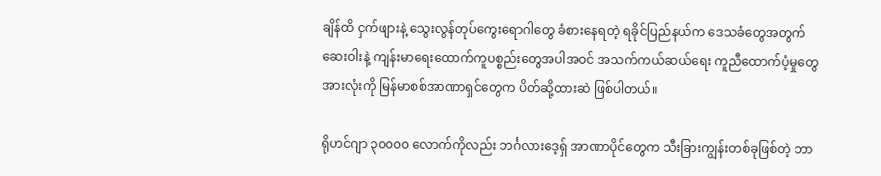ချိန်ထိ ငှက်ဖျားနဲ့ သွေးလွန်တုပ်ကွေးရောဂါတွေ ခံစားနေရတဲ့ ရခိုင်ပြည်နယ်က ဒေသခံတွေအတွက် ဆေးဝါးနဲ့ ကျန်းမာရေးထောက်ကူပစ္စည်းတွေအပါအဝင် အသက်ကယ်ဆယ်ရေး ကူညီထောက်ပံ့မှုတွေအားလုံးကို မြန်မာစစ်အာဏာရှင်တွေက ပိတ်ဆို့ထားဆဲ ဖြစ်ပါတယ်။

ရိုဟင်ဂျာ ၃၀၀၀၀ လောက်ကိုလည်း ဘင်္ဂလားဒေ့ရှ် အာဏာပိုင်တွေက သီးခြားကျွန်းတစ်ခုဖြစ်တဲ့ ဘာ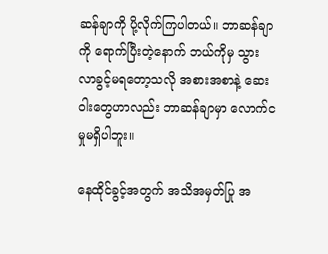ဆန်ချာကို ပို့လိုက်ကြပါတယ်။ ဘာဆန်ချာကို ရောက်ပြီးတဲ့နောက် ဘယ်ကိုမှ သွားလာခွင့်မရတော့သလို အစားအစာနဲ့ ဆေးဝါးတွေဟာလည်း ဘာဆန်ချာမှာ လောက်ငမှုမရှိပါဘူး။

နေထိုင်ခွင့်အတွက် အသိအမှတ်ပြု အ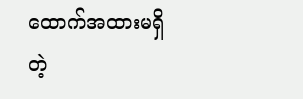ထောက်အထားမရှိတဲ့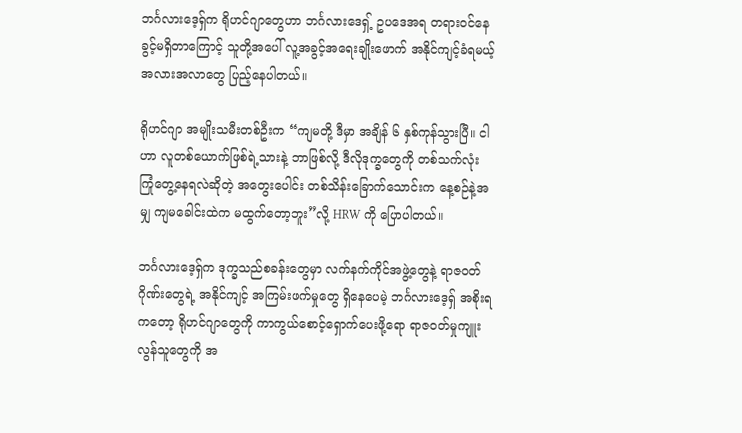ဘင်္ဂလားဒေ့ရှ်က ရိုဟင်ဂျာတွေဟာ ဘင်္ဂလားဒေရှ့် ဥပဒေအရ တရားဝင်နေခွင့်မရှိတာကြောင့် သူတို့အပေါ် လူ့အခွင့်အရေးချိုးဖောက် အနိုင်ကျင့်ခံရမယ့် အလားအလာတွေ ပြည့်နေပါတယ်။

ရိုဟင်ဂျာ အမျိုးသမီးတစ်ဦးက “ကျမတို့ ဒီမှာ အချိန် ၆ နှစ်ကုန်သွားပြီ။ ငါဟာ လူတစ်ယောက်ဖြစ်ရဲ့သားနဲ့ ဘာဖြစ်လို့ ဒီလိုဒုက္ခတွေကို တစ်သက်လုံး ကြုံတွေ့နေရလဲဆိုတဲ့ အတွေးပေါင်း တစ်သိန်းခြောက်သောင်းက နေ့စဉ်နဲ့အမျှ ကျမခေါင်းထဲက မထွက်တော့ဘူး”လို့ HRW ကို ပြောပါတယ်။

ဘင်္ဂလားဒေ့ရှ်က ဒုက္ခသည်စခန်းတွေမှာ လက်နက်ကိုင်အဖွဲ့တွေနဲ့ ရာဇဝတ်ဂိုဏ်းတွေရဲ့ အနိုင်ကျင့် အကြမ်းဖက်မှုတွေ ရှိနေပေမဲ့ ဘင်္ဂလားဒေ့ရှ် အစိုးရကတော့ ရိုဟင်ဂျာတွေကို ကာကွယ်စောင့်ရှောက်ပေးဖို့ရော ရာဇဝတ်မှုကျူးလွန်သူတွေကို အ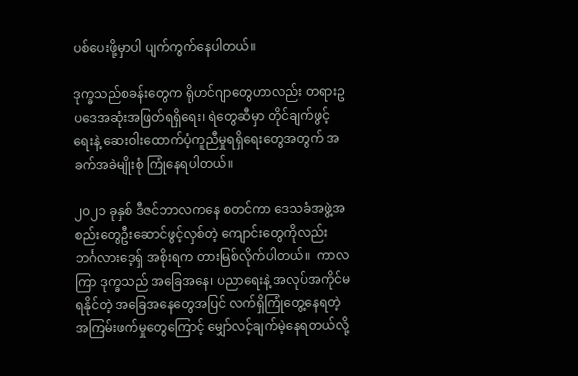ပစ်ပေးဖို့မှာပါ ပျက်ကွက်နေပါတယ်။

ဒုက္ခသည်စခန်းတွေက ရိုဟင်ဂျာတွေဟာလည်း တရားဥပဒေအဆုံးအဖြတ်ရရှိရေး၊ ရဲတွေဆီမှာ တိုင်ချက်ဖွင့်ရေးနဲ့ ဆေးဝါးထောက်ပံ့ကူညီမှုရရှိရေးတွေအတွက် အခက်အခဲမျိုးစုံ ကြုံနေရပါတယ်။

၂၀၂၁ ခုနှစ် ဒီဇင်ဘာလကနေ စတင်ကာ ဒေသခံအဖွဲ့အစည်းတွေဦးဆောင်ဖွင့်လှစ်တဲ့ ကျောင်းတွေကိုလည်း ဘင်္ဂလားဒေ့ရှ် အစိုးရက တားမြစ်လိုက်ပါတယ်။  ကာလကြာ ဒုက္ခသည် အခြေအနေ၊ ပညာရေးနဲ့ အလုပ်အကိုင်မရနိုင်တဲ့ အခြေအနေတွေအပြင် လက်ရှိကြုံတွေ့နေရတဲ့ အကြမ်းဖက်မှုတွေကြောင့် မျှော်လင့်ချက်မဲ့နေရတယ်လို့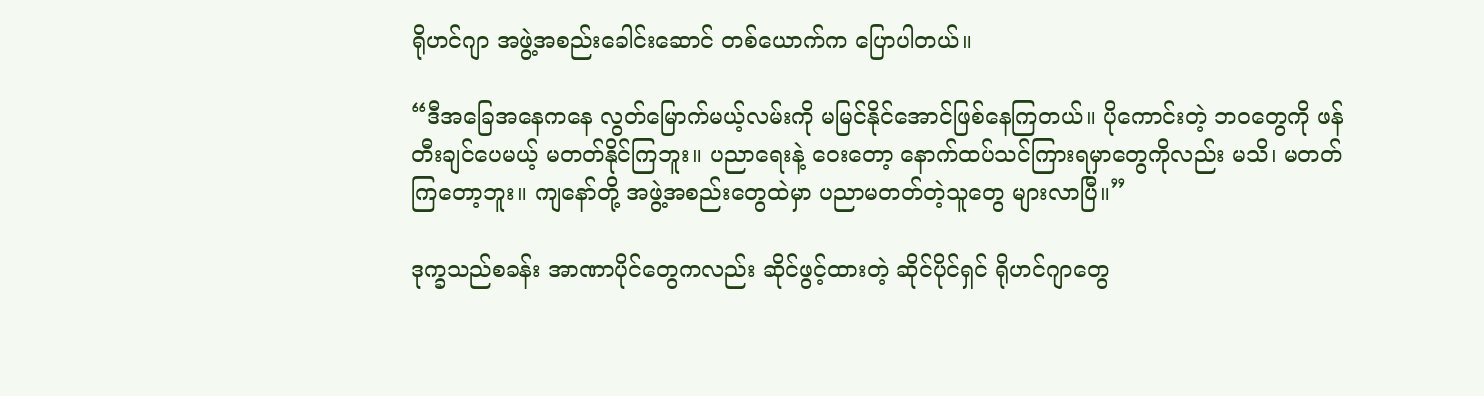ရိုဟင်ဂျာ အဖွဲ့အစည်းခေါင်းဆောင် တစ်ယောက်က ပြောပါတယ်။

“ဒီအခြေအနေကနေ လွတ်မြောက်မယ့်လမ်းကို မမြင်နိုင်အောင်ဖြစ်နေကြတယ်။ ပိုကောင်းတဲ့ ဘဝတွေကို ဖန်တီးချင်ပေမယ့် မတတ်နိုင်ကြဘူး။ ပညာရေးနဲ့ ဝေးတော့ နောက်ထပ်သင်ကြားရမှာတွေကိုလည်း မသိ၊ မတတ်ကြတော့ဘူး။ ကျနော်တို့ အဖွဲ့အစည်းတွေထဲမှာ ပညာမတတ်တဲ့သူတွေ များလာပြီ။”

ဒုက္ခသည်စခန်း အာဏာပိုင်တွေကလည်း ဆိုင်ဖွင့်ထားတဲ့ ဆိုင်ပိုင်ရှင် ရိုဟင်ဂျာတွေ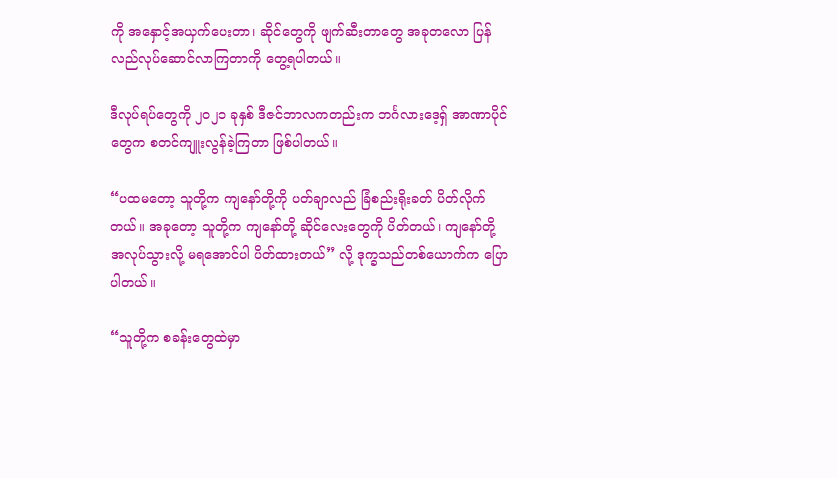ကို အနှောင့်အယှက်ပေးတာ၊ ဆိုင်တွေကို ဖျက်ဆီးတာတွေ အခုတလော ပြန်လည်လုပ်ဆောင်လာကြတာကို တွေ့ရပါတယ်။

ဒီလုပ်ရပ်တွေကို ၂၀၂၁ ခုနှစ် ဒီဇင်ဘာလကတည်းက ဘင်္ဂလားဒေ့ရှ် အာဏာပိုင်တွေက စတင်ကျူးလွန်ခဲ့ကြတာ ဖြစ်ပါတယ်။

“ပထမတော့ သူတို့က ကျနော်တို့ကို ပတ်ချာလည် ခြံစည်းရိုးခတ် ပိတ်လိုက်တယ်။ အခုတော့ သူတို့က ကျနော်တို့ ဆိုင်လေးတွေကို ပိတ်တယ်၊ ကျနော်တို့ အလုပ်သွားလို့ မရအောင်ပါ ပိတ်ထားတယ်” လို့ ဒုက္ခသည်တစ်ယောက်က ပြောပါတယ်။

“သူတို့က စခန်းတွေထဲမှာ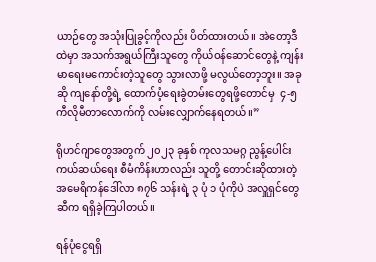ယာဉ်တွေ အသုံးပြုခွင့်ကိုလည်း ပိတ်ထားတယ်။ အဲတော့ဒီထဲမှာ အသက်အရွယ်ကြီးသူတွေ ကိုယ်ဝန်ဆောင်တွေနဲ့ ကျန်းမာရေးမကောင်းတဲ့သူတွေ သွားလာဖို့ မလွယ်တော့ဘူး။ အခုဆို ကျနော်တို့ရဲ့ ထောက်ပံ့ရေးခွဲတမ်းတွေရဖို့တောင်မှ  ၄-၅ ကီလိုမီတာလောက်ကို လမ်းလျှောက်နေရတယ်။”

ရိုဟင်ဂျာတွေအတွက် ၂၀၂၃ ခုနှစ် ကုလသမဂ္ဂ ညွန့်ပေါင်းကယ်ဆယ်ရေး စီမံကိန်းဟာလည်း သူတို့ တောင်းဆိုထားတဲ့ အမေရိကန်ဒေါ်လာ ၈၇၆ သန်းရဲ့ ၃ ပုံ ၁ ပုံကိုပဲ အလှူရှင်တွေဆီက ရရှိခဲ့ကြပါတယ်။

ရန်ပုံငွေရရှိ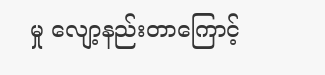မှု လျော့နည်းတာကြောင့်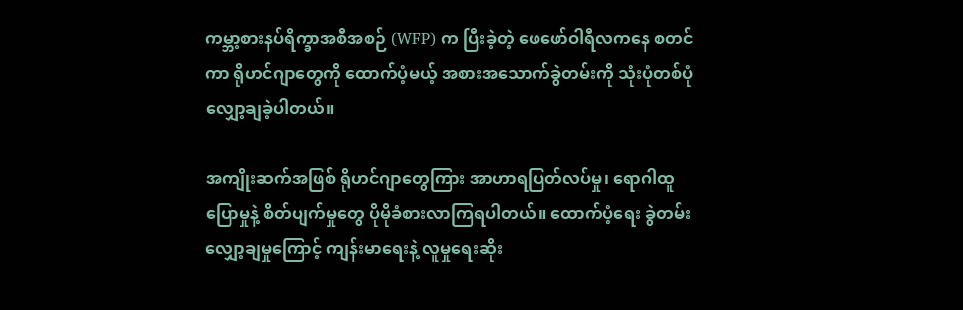ကမ္ဘာ့စားနပ်ရိက္ခာအစီအစဉ် (WFP) က ပြီးခဲ့တဲ့ ဖေဖော်ဝါရီလကနေ စတင်ကာ ရိုဟင်ဂျာတွေကို ထောက်ပံ့မယ့် အစားအသောက်ခွဲတမ်းကို သုံးပုံတစ်ပုံ လျှော့ချခဲ့ပါတယ်။

အကျိုးဆက်အဖြစ် ရိုဟင်ဂျာတွေကြား အာဟာရပြတ်လပ်မှု၊ ရောဂါထူပြောမှုနဲ့ စိတ်ပျက်မှုတွေ ပိုမိုခံစားလာကြရပါတယ်။ ထောက်ပံ့ရေး ခွဲတမ်းလျှော့ချမှုကြောင့် ကျန်းမာရေးနဲ့ လူမှုရေးဆိုး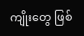ကျိုးတွေ ဖြစ်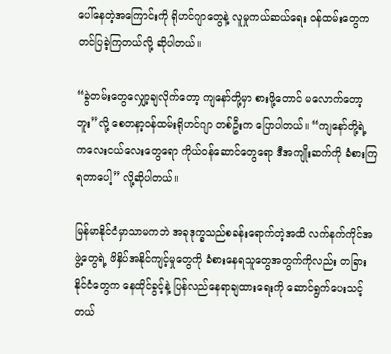ပေါ်နေတဲ့အကြောင်းကို ရိုဟင်ဂျာတွေနဲ့ လူမှုကယ်ဆယ်ရေး ဝန်ထမ်းတွေက တင်ပြခဲ့ကြတယ်လို့ ဆိုပါတယ်။

“ခွဲတမ်းတွေလျှော့ချလိုက်တော့ ကျနော်တို့မှာ စားဖို့တောင် မလောက်တော့ဘူး”လို့ စေတနာ့ဝန်ထမ်းရိုဟင်ဂျာ တစ်ဦးက ပြောပါတယ်။ “ကျနော်တို့ရဲ့ ကလေးငယ်လေးတွေရော ကိုယ်ဝန်ဆောင်တွေရော ဒီအကျိုးဆက်ကို ခံစားကြရတာပေါ့” လို့ဆိုပါတယ်။

မြန်မာနိုင်ငံမှာသာမကဘဲ အခုဒုက္ခသည်စခန်းရောက်တဲ့အထိ လက်နက်ကိုင်အဖွဲ့တွေရဲ့ ဖိနှိပ်အနိုင်ကျင့်မှုတွေကို ခံစားနေရသူတွေအတွက်ကိုလည်း တခြားနိုင်ငံတွေက နေထိုင်ခွင့်နဲ့ ပြန်လည်နေရာချထားရေးကို ဆောင်ရွက်ပေးသင့်တယ်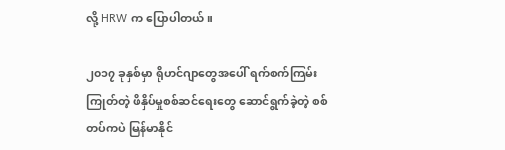လို့ HRW က ပြောပါတယ်။

၂၀၁၇ ခုနှစ်မှာ ရိုဟင်ဂျာတွေအပေါ် ရက်စက်ကြမ်းကြုတ်တဲ့ ဖိနှိပ်မှုစစ်ဆင်ရေးတွေ ဆောင်ရွက်ခဲ့တဲ့ စစ်တပ်ကပဲ မြန်မာနိုင်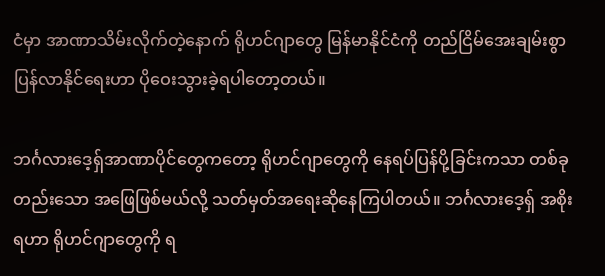ငံမှာ အာဏာသိမ်းလိုက်တဲ့နောက် ရိုဟင်ဂျာတွေ မြန်မာနိုင်ငံကို တည်ငြိမ်အေးချမ်းစွာ ပြန်လာနိုင်ရေးဟာ ပိုဝေးသွားခဲ့ရပါတော့တယ်။

ဘင်္ဂလားဒေ့ရှ်အာဏာပိုင်တွေကတော့ ရိုဟင်ဂျာတွေကို နေရပ်ပြန်ပို့ခြင်းကသာ တစ်ခုတည်းသော အဖြေဖြစ်မယ်လို့ သတ်မှတ်အရေးဆိုနေကြပါတယ်။ ဘင်္ဂလားဒေ့ရှ် အစိုးရဟာ ရိုဟင်ဂျာတွေကို ရ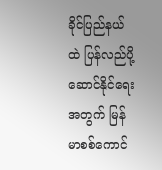ခိုင်ပြည်နယ်ထဲ ပြန်လည်ပို့ဆောင်နိုင်ရေးအတွက် မြန်မာစစ်ကောင်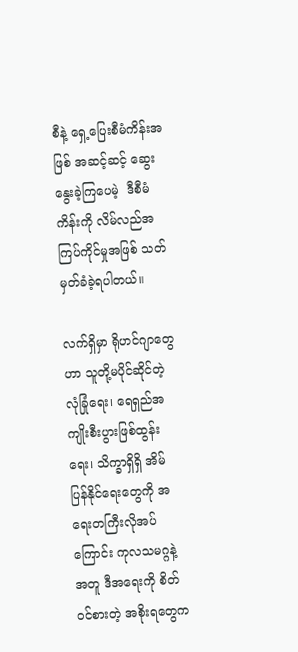စီနဲ့ ရှေ့ပြေးစီမံကိန်းအဖြစ် အဆင့်ဆင့် ဆွေးနွေးခဲ့ကြပေမဲ့  ဒီစီမံကိန်းကို လိမ်လည်အကြပ်ကိုင်မှုအဖြစ် သတ်မှတ်ခံခဲ့ရပါတယ်။

လက်ရှိမှာ ရိုဟင်ဂျာတွေဟာ သူတို့မပိုင်ဆိုင်တဲ့ လုံခြုံရေး၊ ရေရှည်အကျိုးစီးပွားဖြစ်ထွန်းရေး၊ သိက္ခာရှိရှိ အိမ်ပြန်နိုင်ရေးတွေကို အရေးတကြီးလိုအပ်ကြောင်း ကုလသမဂ္ဂနဲ့အတူ ဒီအရေးကို စိတ်ဝင်စားတဲ့ အစိုးရတွေက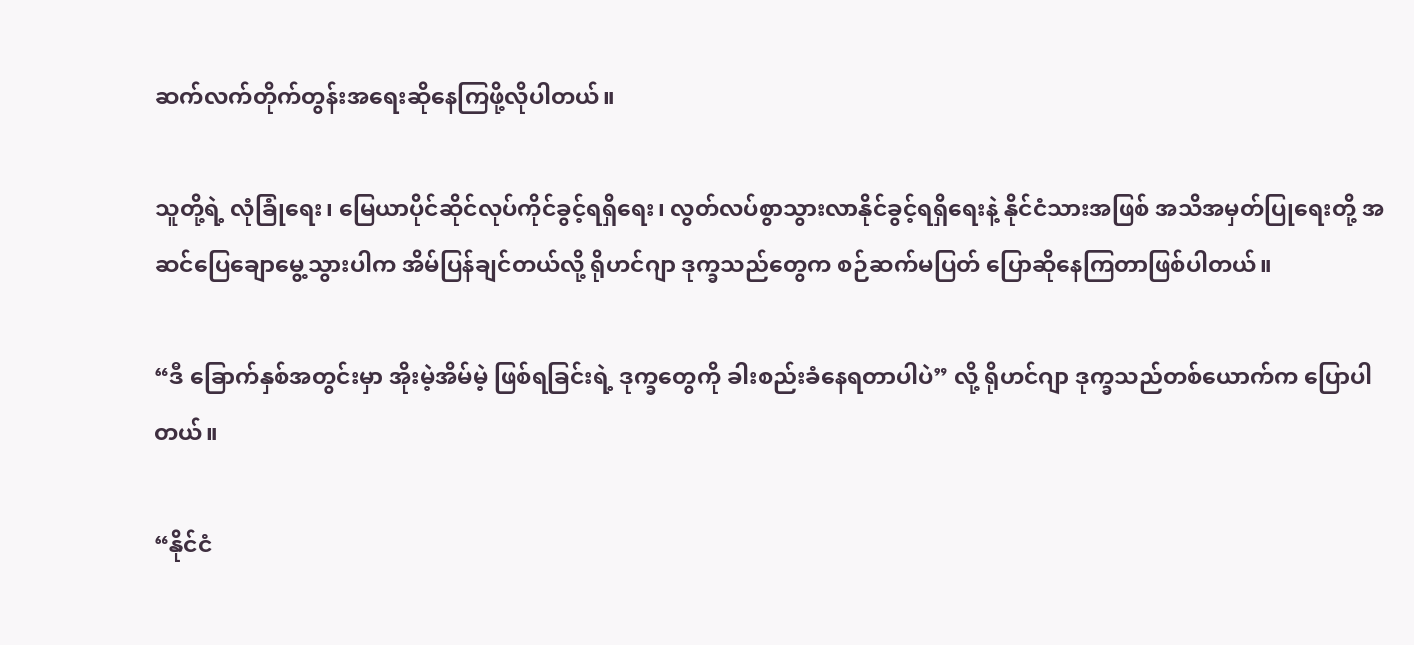ဆက်လက်တိုက်တွန်းအရေးဆိုနေကြဖို့လိုပါတယ်။

သူတို့ရဲ့ လုံခြုံရေး၊ မြေယာပိုင်ဆိုင်လုပ်ကိုင်ခွင့်ရရှိရေး၊ လွတ်လပ်စွာသွားလာနိုင်ခွင့်ရရှိရေးနဲ့ နိုင်ငံသားအဖြစ် အသိအမှတ်ပြုရေးတို့ အဆင်ပြေချောမွေ့သွားပါက အိမ်ပြန်ချင်တယ်လို့ ရိုဟင်ဂျာ ဒုက္ခသည်တွေက စဉ်ဆက်မပြတ် ပြောဆိုနေကြတာဖြစ်ပါတယ်။

“ဒီ ခြောက်နှစ်အတွင်းမှာ အိုးမဲ့အိမ်မဲ့ ဖြစ်ရခြင်းရဲ့ ဒုက္ခတွေကို ခါးစည်းခံနေရတာပါပဲ” လို့ ရိုဟင်ဂျာ ဒုက္ခသည်တစ်ယောက်က ပြောပါတယ်။

“နိုင်ငံ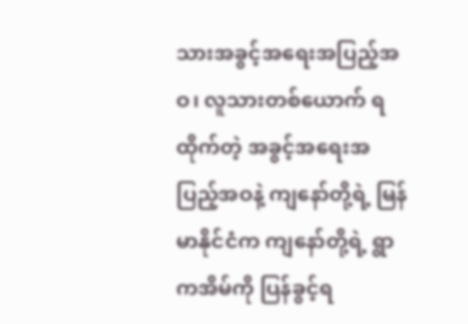သားအခွင့်အရေးအပြည့်အဝ၊ လူသားတစ်ယောက် ရထိုက်တဲ့ အခွင့်အရေးအပြည့်အဝနဲ့ ကျနော်တို့ရဲ့ မြန်မာနိုင်ငံက ကျနော်တို့ရဲ့ ရွာကအိမ်ကို ပြန်ခွင့်ရ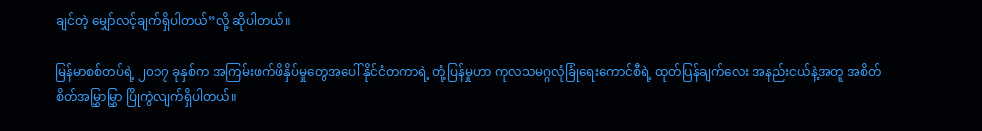ချင်တဲ့ မျှော်လင့်ချက်ရှိပါတယ်”လို့ ဆိုပါတယ်။

မြန်မာစစ်တပ်ရဲ့ ၂၀၁၇ ခုနှစ်က အကြမ်းဖက်ဖိနှိပ်မှုတွေအပေါ် နိုင်ငံတကာရဲ့ တုံ့ပြန်မှုဟာ ကုလသမဂ္ဂလုံခြုံရေးကောင်စီရဲ့ ထုတ်ပြန်ချက်လေး အနည်းငယ်နဲ့အတူ အစိတ်စိတ်အမြွှာမြွှာ ပြိုကွဲလျက်ရှိပါတယ်။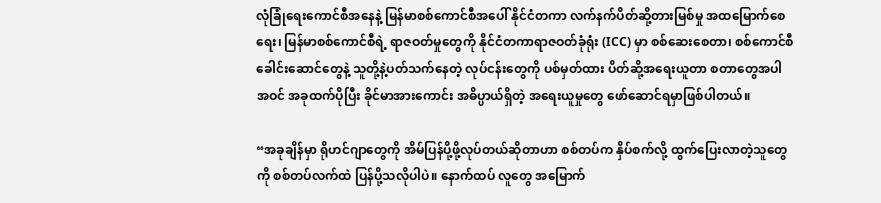လုံခြုံရေးကောင်စီအနေနဲ့ မြန်မာစစ်ကောင်စီအပေါ် နိုင်ငံတကာ လက်နက်ပိတ်ဆို့တားမြစ်မှု အထမြောက်စေရေး၊ မြန်မာစစ်ကောင်စီရဲ့ ရာဇဝတ်မှုတွေကို နိုင်ငံတကာရာဇဝတ်ခုံရုံး (ICC) မှာ စစ်ဆေးစေတာ၊ စစ်ကောင်စီခေါင်းဆောင်တွေနဲ့ သူတို့နဲ့ပတ်သက်နေတဲ့ လုပ်ငန်းတွေကို ပစ်မှတ်ထား ပိတ်ဆို့အရေးယူတာ စတာတွေအပါအဝင် အခုထက်ပိုပြီး ခိုင်မာအားကောင်း အဓိပ္ပာယ်ရှိတဲ့ အရေးယူမှုတွေ ဖော်ဆောင်ရမှာဖြစ်ပါတယ်။

“အခုချိန်မှာ ရိုဟင်ဂျာတွေကို အိမ်ပြန်ပို့ဖို့လုပ်တယ်ဆိုတာဟာ စစ်တပ်က နှိပ်စက်လို့ ထွက်ပြေးလာတဲ့သူတွေကို စစ်တပ်လက်ထဲ ပြန်ပို့သလိုပါပဲ။ နောက်ထပ် လူတွေ အမြောက်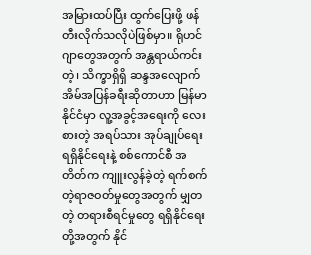အမြားထပ်ပြီး ထွက်ပြေးဖို့ ဖန်တီးလိုက်သလိုပဲဖြစ်မှာ။ ရိုဟင်ဂျာတွေအတွက် အန္တရာယ်ကင်းတဲ့၊ သိက္ခာရှိရှိ ဆန္ဒအလျောက် အိမ်အပြန်ခရီးဆိုတာဟာ မြန်မာနိုင်ငံမှာ လူ့အခွင့်အရေးကို လေးစားတဲ့ အရပ်သား အုပ်ချုပ်ရေးရရှိနိုင်ရေးနဲ့ စစ်ကောင်စီ အတိတ်က ကျူးလွန်ခဲ့တဲ့ ရက်စက်တဲ့ရာဇဝတ်မှုတွေအတွက် မျှတတဲ့ တရားစီရင်မှုတွေ ရရှိနိုင်ရေးတို့အတွက် နိုင်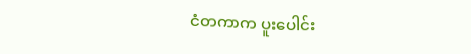ငံတကာက ပူးပေါင်း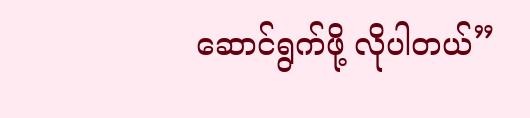ဆောင်ရွက်ဖို့ လိုပါတယ်”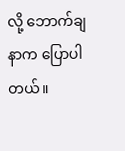လို့ ဘောက်ချနာက ပြောပါတယ်။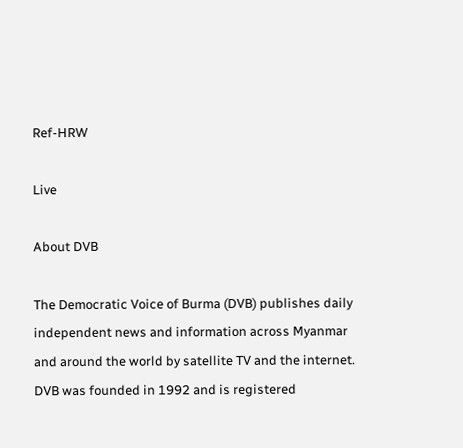Ref-HRW

Live

About DVB

The Democratic Voice of Burma (DVB) publishes daily independent news and information across Myanmar and around the world by satellite TV and the internet. DVB was founded in 1992 and is registered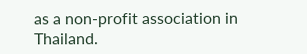as a non-profit association in Thailand.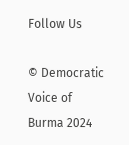Follow Us

© Democratic Voice of Burma 2024